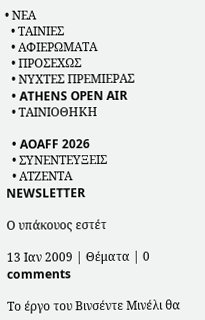• ΝΕΑ
  • ΤΑΙΝΙΕΣ
  • ΑΦΙΕΡΩΜΑΤΑ
  • ΠΡΟΣΕΧΩΣ
  • ΝΥΧΤΕΣ ΠΡΕΜΙΕΡΑΣ
  • ATHENS OPEN AIR
  • ΤΑΙΝΙΟΘΗΚΗ

  • AOAFF 2026
  • ΣΥΝΕΝΤΕΥΞΕΙΣ
  • ΑΤΖΕΝΤΑ
NEWSLETTER

Ο υπάκουος εστέτ

13 Ιαν 2009 | Θέματα | 0 comments

Το έργο του Βινσέντε Μινέλι θα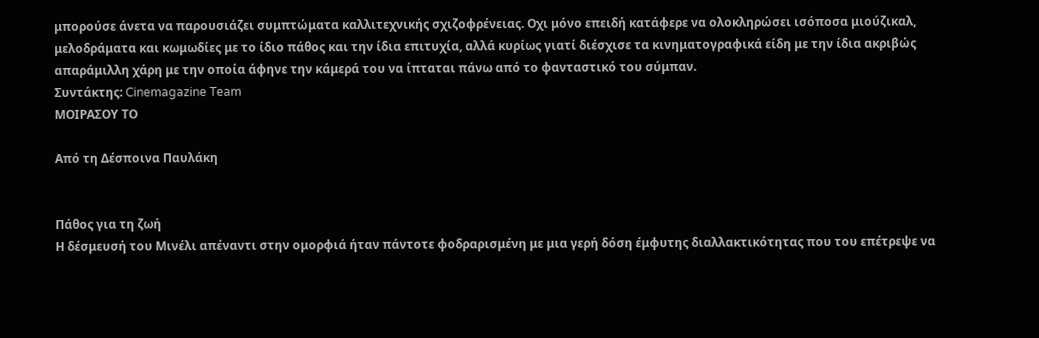μπορούσε άνετα να παρουσιάζει συμπτώματα καλλιτεχνικής σχιζοφρένειας. Οχι μόνο επειδή κατάφερε να ολοκληρώσει ισόποσα μιούζικαλ, μελοδράματα και κωμωδίες με το ίδιο πάθος και την ίδια επιτυχία, αλλά κυρίως γιατί διέσχισε τα κινηματογραφικά είδη με την ίδια ακριβώς απαράμιλλη χάρη με την οποία άφηνε την κάμερά του να ίπταται πάνω από το φανταστικό του σύμπαν.
Συντάκτης: Cinemagazine Team
ΜΟΙΡΑΣΟΥ ΤΟ

Από τη Δέσποινα Παυλάκη


Πάθος για τη ζωή
Η δέσμευσή του Μινέλι απέναντι στην ομορφιά ήταν πάντοτε φοδραρισμένη με μια γερή δόση έμφυτης διαλλακτικότητας που του επέτρεψε να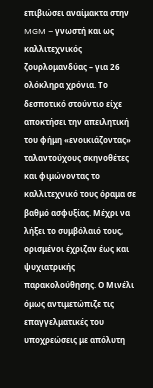επιβιώσει αναίμακτα στην MGM – γνωστή και ως καλλιτεχνικός ζουρλομανδύας – για 26 ολόκληρα χρόνια. Το δεσποτικό στούντιο είχε αποκτήσει την απειλητική του φήμη «ενοικιάζοντας» ταλαντούχους σκηνοθέτες και φιμώνοντας το καλλιτεχνικό τους όραμα σε βαθμό ασφυξίας. Μέχρι να λήξει το συμβόλαιό τους, ορισμένοι έχριζαν έως και ψυχιατρικής παρακολούθησης. Ο Μινέλι όμως αντιμετώπιζε τις επαγγελματικές του υποχρεώσεις με απόλυτη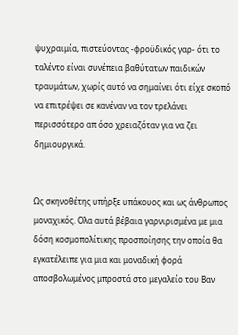ψυχραιμία, πιστεύοντας -φροϋδικός γαρ- ότι το ταλέντο είναι συνέπεια βαθύτατων παιδικών τραυμάτων, χωρίς αυτό να σημαίνει ότι είχε σκοπό να επιτρέψει σε κανέναν να τον τρελάνει περισσότερο απ όσο χρειαζόταν για να ζει δημιουργικά.


Ως σκηνοθέτης υπήρξε υπάκουος και ως άνθρωπος μοναχικός. Ολα αυτά βέβαια γαρνιρισμένα με μια δόση κοσμοπολίτικης προσποίησης την οποία θα εγκατέλειπε για μια και μοναδική φορά αποσβολωμένος μπροστά στο μεγαλείο του Βαν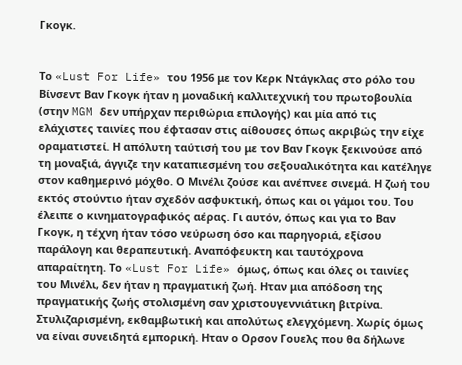Γκογκ.


Το «Lust For Life» του 1956 με τον Κερκ Ντάγκλας στο ρόλο του Βίνσεντ Βαν Γκογκ ήταν η μοναδική καλλιτεχνική του πρωτοβουλία (στην MGM δεν υπήρχαν περιθώρια επιλογής) και μία από τις ελάχιστες ταινίες που έφτασαν στις αίθουσες όπως ακριβώς την είχε οραματιστεί. Η απόλυτη ταύτισή του με τον Βαν Γκογκ ξεκινούσε από τη μοναξιά, άγγιζε την καταπιεσμένη του σεξουαλικότητα και κατέληγε στον καθημερινό μόχθο. Ο Μινέλι ζούσε και ανέπνεε σινεμά. Η ζωή του εκτός στούντιο ήταν σχεδόν ασφυκτική, όπως και οι γάμοι του. Του έλειπε ο κινηματογραφικός αέρας. Γι αυτόν, όπως και για το Βαν Γκογκ, η τέχνη ήταν τόσο νεύρωση όσο και παρηγοριά, εξίσου παράλογη και θεραπευτική. Αναπόφευκτη και ταυτόχρονα απαραίτητη. Το «Lust For Life» όμως, όπως και όλες οι ταινίες του Μινέλι, δεν ήταν η πραγματική ζωή. Ηταν μια απόδοση της πραγματικής ζωής στολισμένη σαν χριστουγεννιάτικη βιτρίνα. Στυλιζαρισμένη, εκθαμβωτική και απολύτως ελεγχόμενη. Χωρίς όμως να είναι συνειδητά εμπορική. Ηταν ο Ορσον Γουελς που θα δήλωνε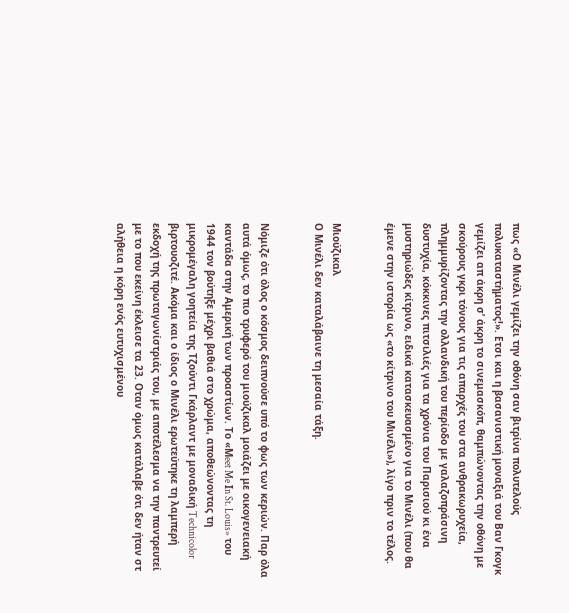πως «Ο Μινέλι γεμίζει την οθόνη σαν βιτρίνα πολυτελούς πολυκαταστήματος!». Ετσι και η βασανιστική μοναξιά του Βαν Γκογκ γεμίζει απ άκρη σ’ άκρη το σινεμασκόπ, θαμπώνοντας την οθόνη με σκούρους γκρι τόνους για τις απαρχές του στα ανθρακωρυχεία, πλημμυρίζοντας την ολλανδική του περίοδο με γαλαζοπράσινη δυστυχία, κόκκινες πιτσιλιές για τα χρόνια του Παρισιού κι ένα μυστηριώδες κίτρινο, ειδικά κατασκευασμένο για το Μινέλι (που θα έμενε στην ιστορία ως «το κίτρινο του Μινέλι»), λίγο πριν το τέλος.


Μιούζικαλ
Ο Μινέλι δεν καταλάβαινε τη μεσαία τάξη.


Νόμιζε ότι όλος ο κόσμος δειπνούσε υπό το φως των κεριών. Παρ όλα αυτά όμως, το πιο τρυφερό του μιούζικαλ μοιάζει με οικογενειακή καντάδα στην Αμερική των προαστίων. Το «Μeet Me Ιn St. Louis» του 1944 τον βούτηξε μέχρι βαθιά στο χρώμα, αποθεώνοντας τη μικρομέγαλη γοητεία της Τζούντι Γκάρλαντ με μοναδική Technicolor βιρτουοζιτέ. Ακόμα και ο ίδιος ο Μινέλι ερωτεύτηκε τη λαμπερή εκδοχή της πρωταγωνίστριάς του, με αποτέλεσμα να την παντρευτεί με το που εκείνη έκλεισε τα 23. Οταν όμως κατάλαβε ότι δεν ήταν στ αλήθεια η κόρη ενός ευτυχισμένου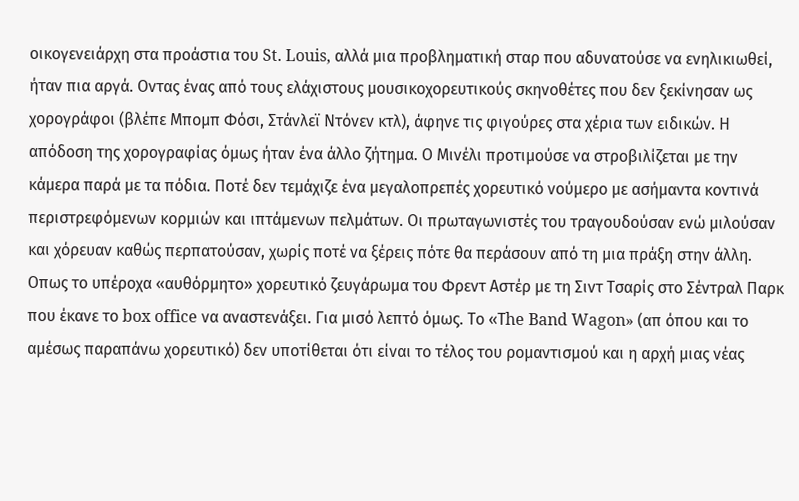οικογενειάρχη στα προάστια του St. Louis, αλλά μια προβληματική σταρ που αδυνατούσε να ενηλικιωθεί, ήταν πια αργά. Οντας ένας από τους ελάχιστους μουσικοχορευτικούς σκηνοθέτες που δεν ξεκίνησαν ως χορογράφοι (βλέπε Μπομπ Φόσι, Στάνλεϊ Ντόνεν κτλ), άφηνε τις φιγούρες στα χέρια των ειδικών. Η απόδοση της χορογραφίας όμως ήταν ένα άλλο ζήτημα. Ο Μινέλι προτιμούσε να στροβιλίζεται με την κάμερα παρά με τα πόδια. Ποτέ δεν τεμάχιζε ένα μεγαλοπρεπές χορευτικό νούμερο με ασήμαντα κοντινά περιστρεφόμενων κορμιών και ιπτάμενων πελμάτων. Οι πρωταγωνιστές του τραγουδούσαν ενώ μιλούσαν και χόρευαν καθώς περπατούσαν, χωρίς ποτέ να ξέρεις πότε θα περάσουν από τη μια πράξη στην άλλη. Οπως το υπέροχα «αυθόρμητο» χορευτικό ζευγάρωμα του Φρεντ Αστέρ με τη Σιντ Τσαρίς στο Σέντραλ Παρκ που έκανε το box office να αναστενάξει. Για μισό λεπτό όμως. Το «Τhe Band Wagon» (απ όπου και το αμέσως παραπάνω χορευτικό) δεν υποτίθεται ότι είναι το τέλος του ρομαντισμού και η αρχή μιας νέας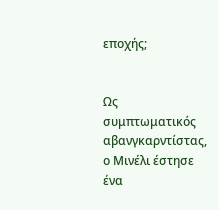εποχής;


Ως συμπτωματικός αβανγκαρντίστας, ο Μινέλι έστησε ένα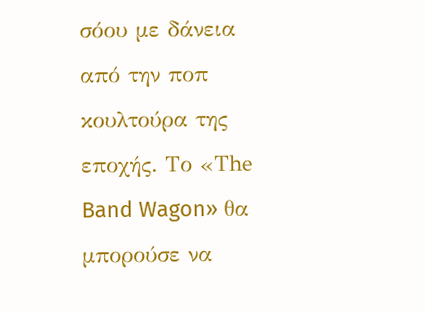σόου με δάνεια από την ποπ κουλτούρα της εποχής. Το «Τhe Band Wagon» θα μπορούσε να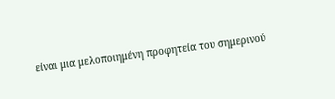είναι μια μελοποιημένη προφητεία του σημερινού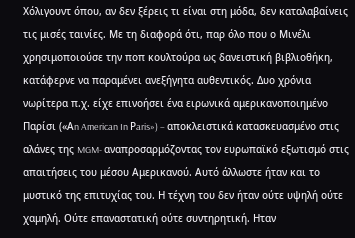Χόλιγουντ όπου, αν δεν ξέρεις τι είναι στη μόδα, δεν καταλαβαίνεις τις μισές ταινίες. Με τη διαφορά ότι, παρ όλο που ο Μινέλι χρησιμοποιούσε την ποπ κουλτούρα ως δανειστική βιβλιοθήκη, κατάφερνε να παραμένει ανεξήγητα αυθεντικός. Δυο χρόνια νωρίτερα π.χ. είχε επινοήσει ένα ειρωνικά αμερικανοποιημένο Παρίσι («Αn American In Ρaris») – αποκλειστικά κατασκευασμένο στις αλάνες της MGM- αναπροσαρμόζοντας τον ευρωπαϊκό εξωτισμό στις απαιτήσεις του μέσου Αμερικανού. Αυτό άλλωστε ήταν και το μυστικό της επιτυχίας του. Η τέχνη του δεν ήταν ούτε υψηλή ούτε χαμηλή. Ούτε επαναστατική ούτε συντηρητική. Ηταν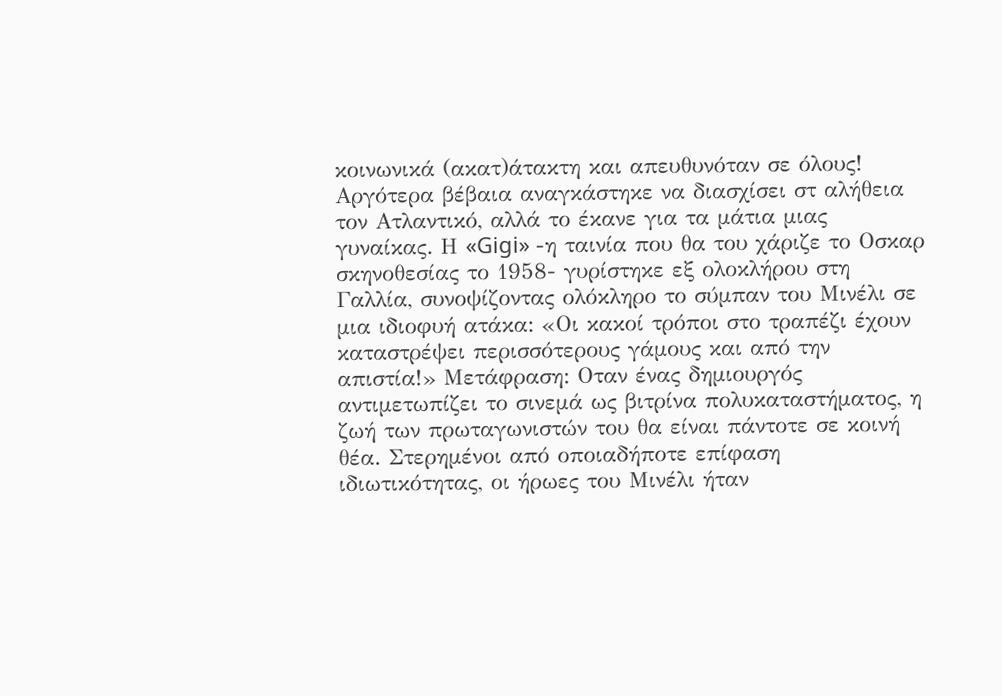κοινωνικά (ακατ)άτακτη και απευθυνόταν σε όλους! Αργότερα βέβαια αναγκάστηκε να διασχίσει στ αλήθεια τον Ατλαντικό, αλλά το έκανε για τα μάτια μιας γυναίκας. Η «Gigi» -η ταινία που θα του χάριζε το Οσκαρ σκηνοθεσίας το 1958- γυρίστηκε εξ ολοκλήρου στη Γαλλία, συνοψίζοντας ολόκληρο το σύμπαν του Μινέλι σε μια ιδιοφυή ατάκα: «Οι κακοί τρόποι στο τραπέζι έχουν καταστρέψει περισσότερους γάμους και από την απιστία!» Μετάφραση: Οταν ένας δημιουργός αντιμετωπίζει το σινεμά ως βιτρίνα πολυκαταστήματος, η ζωή των πρωταγωνιστών του θα είναι πάντοτε σε κοινή θέα. Στερημένοι από οποιαδήποτε επίφαση ιδιωτικότητας, οι ήρωες του Μινέλι ήταν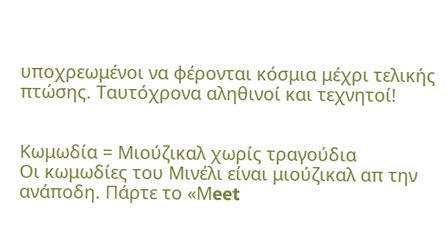υποχρεωμένοι να φέρονται κόσμια μέχρι τελικής πτώσης. Ταυτόχρονα αληθινοί και τεχνητοί!


Κωμωδία = Μιούζικαλ χωρίς τραγούδια
Οι κωμωδίες του Μινέλι είναι μιούζικαλ απ την ανάποδη. Πάρτε το «Μeet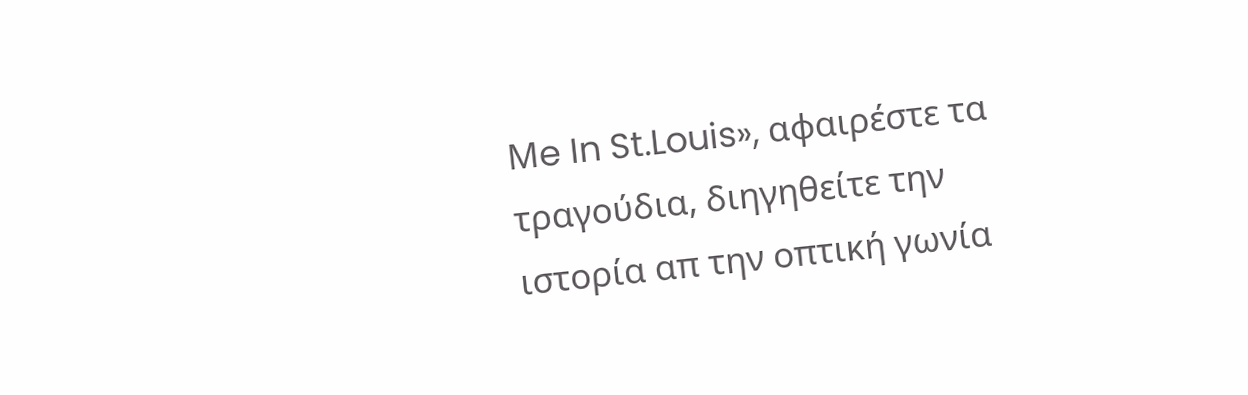Μe In St.Louis», αφαιρέστε τα τραγούδια, διηγηθείτε την ιστορία απ την οπτική γωνία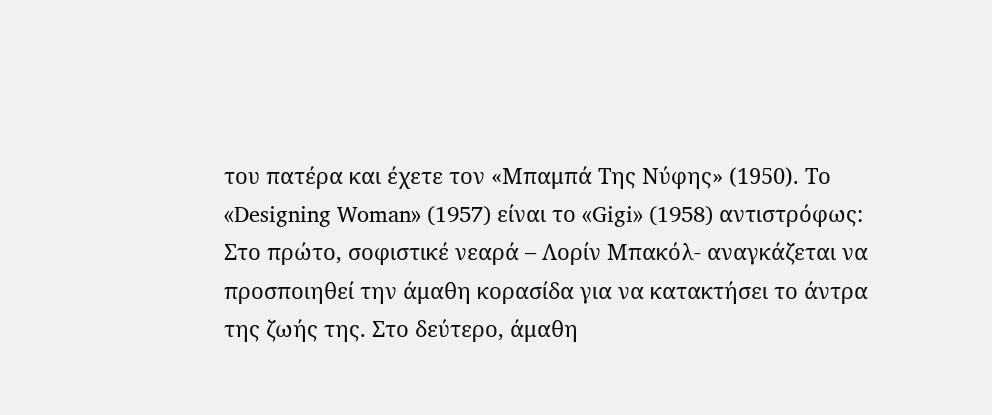του πατέρα και έχετε τον «Μπαμπά Της Νύφης» (1950). Το «Designing Woman» (1957) είναι το «Gigi» (1958) αντιστρόφως: Στο πρώτο, σοφιστικέ νεαρά – Λορίν Μπακόλ- αναγκάζεται να προσποιηθεί την άμαθη κορασίδα για να κατακτήσει το άντρα της ζωής της. Στο δεύτερο, άμαθη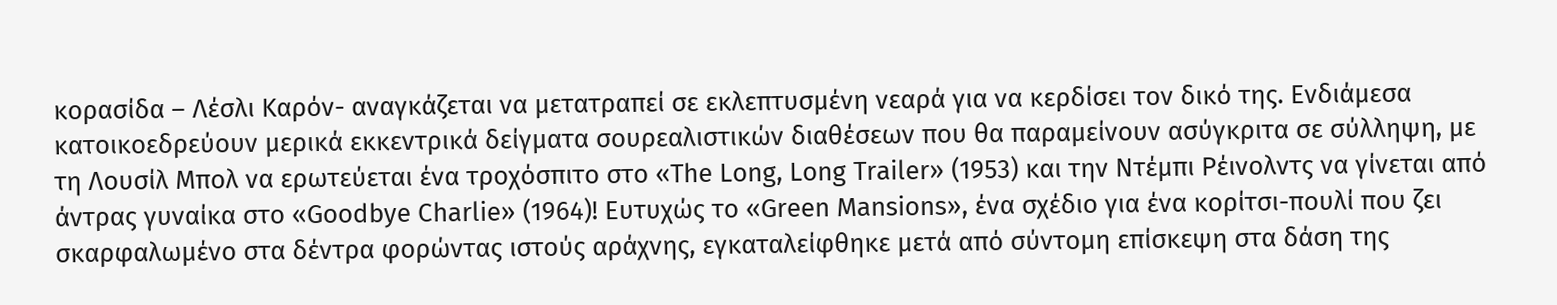κορασίδα – Λέσλι Καρόν- αναγκάζεται να μετατραπεί σε εκλεπτυσμένη νεαρά για να κερδίσει τον δικό της. Ενδιάμεσα κατοικοεδρεύουν μερικά εκκεντρικά δείγματα σουρεαλιστικών διαθέσεων που θα παραμείνουν ασύγκριτα σε σύλληψη, με τη Λουσίλ Μπολ να ερωτεύεται ένα τροχόσπιτο στο «Τhe Long, Long Τrailer» (1953) και την Ντέμπι Ρέινολντς να γίνεται από άντρας γυναίκα στο «Goodbye Charlie» (1964)! Ευτυχώς το «Green Μansions», ένα σχέδιο για ένα κορίτσι-πουλί που ζει σκαρφαλωμένο στα δέντρα φορώντας ιστούς αράχνης, εγκαταλείφθηκε μετά από σύντομη επίσκεψη στα δάση της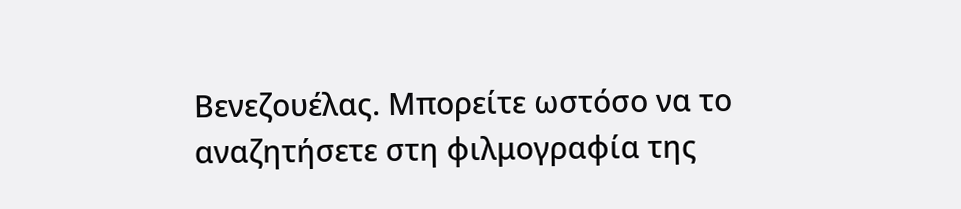Βενεζουέλας. Μπορείτε ωστόσο να το αναζητήσετε στη φιλμογραφία της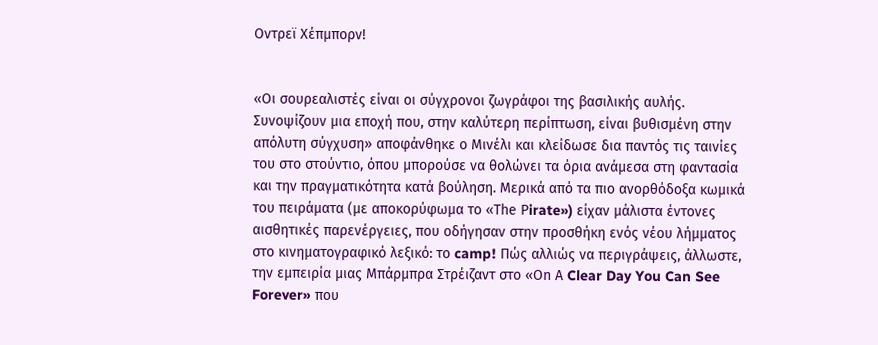Οντρεϊ Χέπμπορν!


«Οι σουρεαλιστές είναι οι σύγχρονοι ζωγράφοι της βασιλικής αυλής. Συνοψίζουν μια εποχή που, στην καλύτερη περίπτωση, είναι βυθισμένη στην απόλυτη σύγχυση» αποφάνθηκε ο Μινέλι και κλείδωσε δια παντός τις ταινίες του στο στούντιο, όπου μπορούσε να θολώνει τα όρια ανάμεσα στη φαντασία και την πραγματικότητα κατά βούληση. Μερικά από τα πιο ανορθόδοξα κωμικά του πειράματα (με αποκορύφωμα το «Τhe Ρirate») είχαν μάλιστα έντονες αισθητικές παρενέργειες, που οδήγησαν στην προσθήκη ενός νέου λήμματος στο κινηματογραφικό λεξικό: το camp! Πώς αλλιώς να περιγράψεις, άλλωστε, την εμπειρία μιας Μπάρμπρα Στρέιζαντ στο «Οn Α Clear Day You Can See Forever» που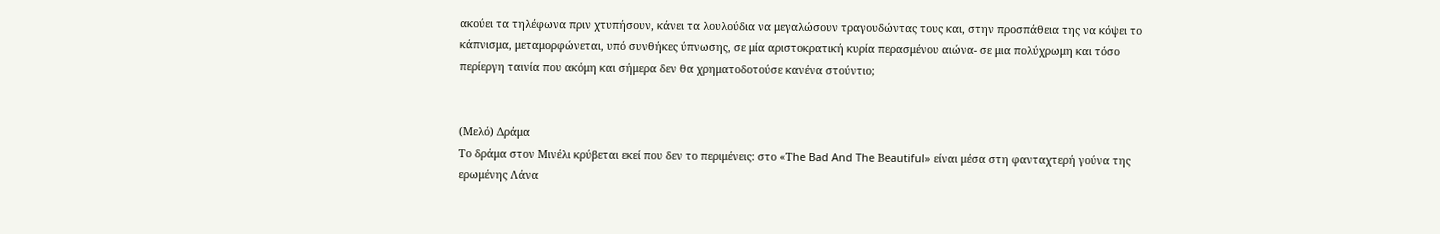ακούει τα τηλέφωνα πριν χτυπήσουν, κάνει τα λουλούδια να μεγαλώσουν τραγουδώντας τους και, στην προσπάθεια της να κόψει το κάπνισμα, μεταμορφώνεται, υπό συνθήκες ύπνωσης, σε μία αριστοκρατική κυρία περασμένου αιώνα- σε μια πολύχρωμη και τόσο περίεργη ταινία που ακόμη και σήμερα δεν θα χρηματοδοτούσε κανένα στούντιο;


(Μελό) Δράμα
Το δράμα στον Μινέλι κρύβεται εκεί που δεν το περιμένεις: στο «Τhe Bad And The Βeautiful» είναι μέσα στη φανταχτερή γούνα της ερωμένης Λάνα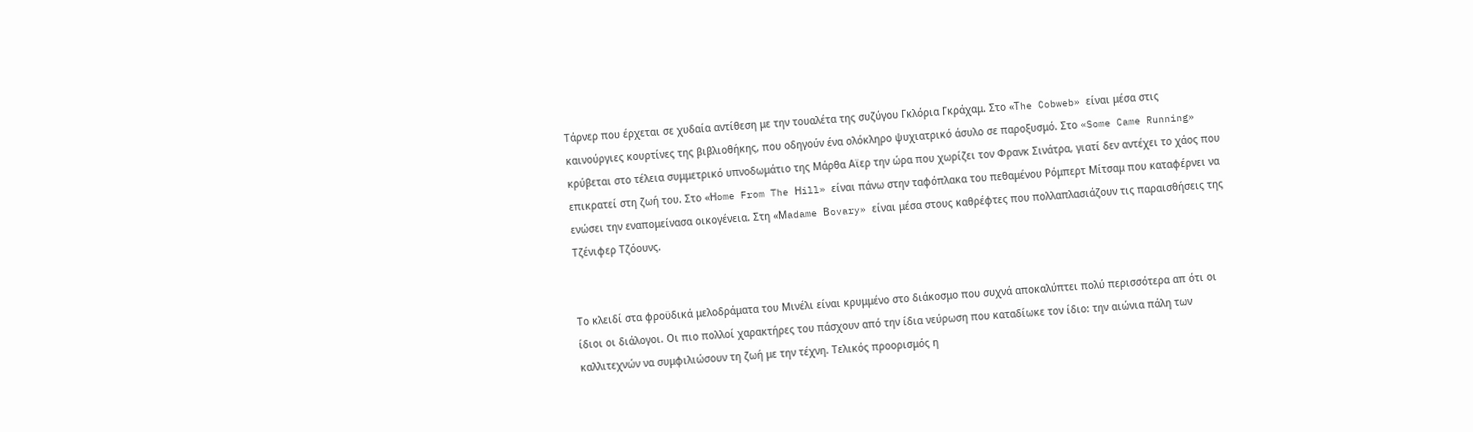Τάρνερ που έρχεται σε χυδαία αντίθεση με την τουαλέτα της συζύγου Γκλόρια Γκράχαμ. Στο «Τhe Cobweb» είναι μέσα στις καινούργιες κουρτίνες της βιβλιοθήκης, που οδηγούν ένα ολόκληρο ψυχιατρικό άσυλο σε παροξυσμό. Στο «Some Came Running» κρύβεται στο τέλεια συμμετρικό υπνοδωμάτιο της Μάρθα Αϊερ την ώρα που χωρίζει τον Φρανκ Σινάτρα, γιατί δεν αντέχει το χάος που επικρατεί στη ζωή του. Στο «Ηome From The Ηill» είναι πάνω στην ταφόπλακα του πεθαμένου Ρόμπερτ Μίτσαμ που καταφέρνει να ενώσει την εναπομείνασα οικογένεια. Στη «Μadame Βovary» είναι μέσα στους καθρέφτες που πολλαπλασιάζουν τις παραισθήσεις της Τζένιφερ Τζόουνς.


Το κλειδί στα φροϋδικά μελοδράματα του Μινέλι είναι κρυμμένο στο διάκοσμο που συχνά αποκαλύπτει πολύ περισσότερα απ ότι οι ίδιοι οι διάλογοι. Οι πιο πολλοί χαρακτήρες του πάσχουν από την ίδια νεύρωση που καταδίωκε τον ίδιο: την αιώνια πάλη των καλλιτεχνών να συμφιλιώσουν τη ζωή με την τέχνη. Τελικός προορισμός η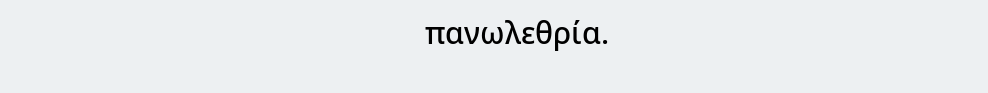πανωλεθρία.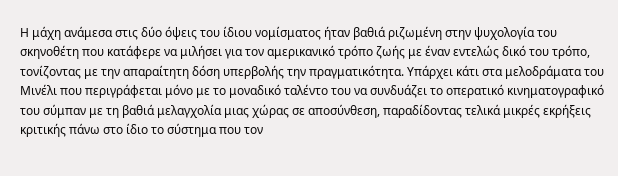Η μάχη ανάμεσα στις δύο όψεις του ίδιου νομίσματος ήταν βαθιά ριζωμένη στην ψυχολογία του σκηνοθέτη που κατάφερε να μιλήσει για τον αμερικανικό τρόπο ζωής με έναν εντελώς δικό του τρόπο, τονίζοντας με την απαραίτητη δόση υπερβολής την πραγματικότητα. Υπάρχει κάτι στα μελοδράματα του Μινέλι που περιγράφεται μόνο με το μοναδικό ταλέντο του να συνδυάζει το οπερατικό κινηματογραφικό του σύμπαν με τη βαθιά μελαγχολία μιας χώρας σε αποσύνθεση, παραδίδοντας τελικά μικρές εκρήξεις κριτικής πάνω στο ίδιο το σύστημα που τον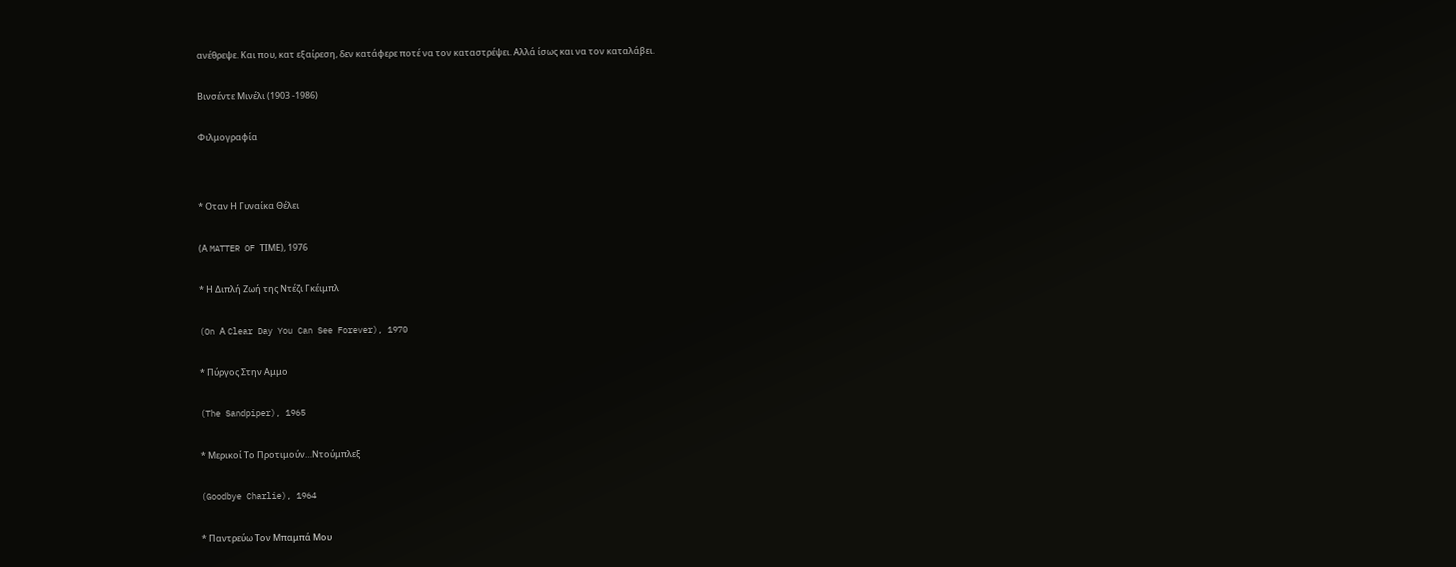ανέθρεψε. Και που, κατ εξαίρεση, δεν κατάφερε ποτέ να τον καταστρέψει. Αλλά ίσως και να τον καταλάβει.


Βινσέντε Μινέλι (1903 -1986)


Φιλμογραφία




* Οταν Η Γυναίκα Θέλει


(Α MATTER OF ΤΙΜΕ), 1976


* Η Διπλή Ζωή της Ντέζι Γκέιμπλ


(On Α Clear Day You Can See Forever), 1970


* Πύργος Στην Αμμο


(The Sandpiper), 1965


* Μερικοί Το Προτιμούν…Ντούμπλεξ


(Goodbye Charlie), 1964


* Παντρεύω Τον Μπαμπά Μου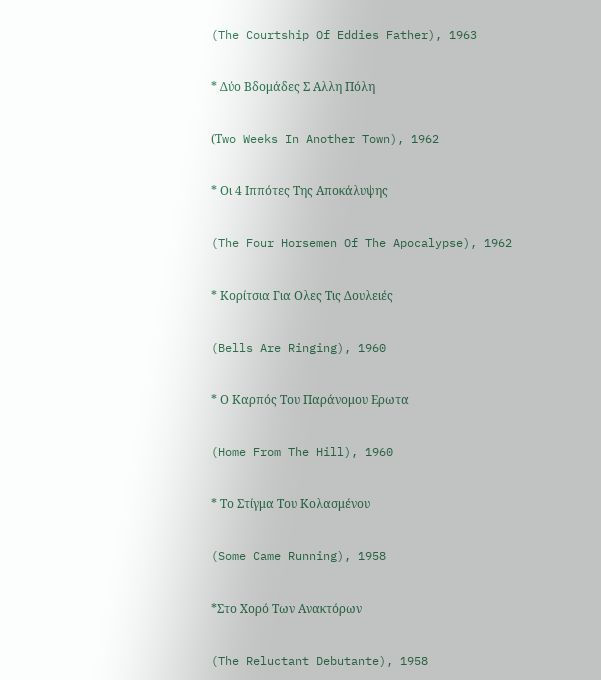(The Courtship Of Eddies Father), 1963


* Δύο Βδομάδες Σ Αλλη Πόλη


(Τwo Weeks In Another Town), 1962


* Οι 4 Ιππότες Της Αποκάλυψης


(The Four Horsemen Of The Apocalypse), 1962


* Κορίτσια Για Ολες Τις Δουλειές


(Bells Are Ringing), 1960


* Ο Καρπός Του Παράνομου Ερωτα


(Home From The Hill), 1960


* Το Στίγμα Του Κολασμένου


(Some Came Running), 1958


*Στο Χορό Των Ανακτόρων


(The Reluctant Debutante), 1958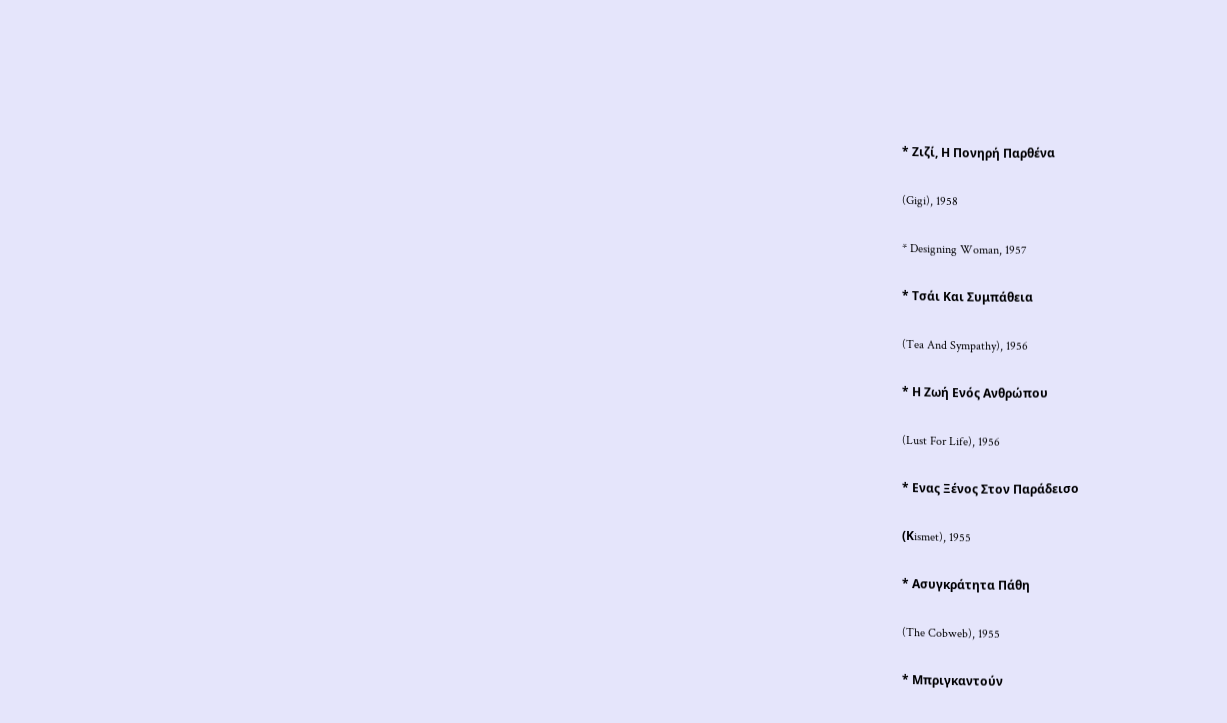* Ζιζί, Η Πονηρή Παρθένα


(Gigi), 1958


* Designing Woman, 1957


* Τσάι Και Συμπάθεια


(Tea And Sympathy), 1956


* Η Ζωή Ενός Ανθρώπου


(Lust For Life), 1956


* Ενας Ξένος Στον Παράδεισο


(Κismet), 1955


* Ασυγκράτητα Πάθη


(The Cobweb), 1955


* Μπριγκαντούν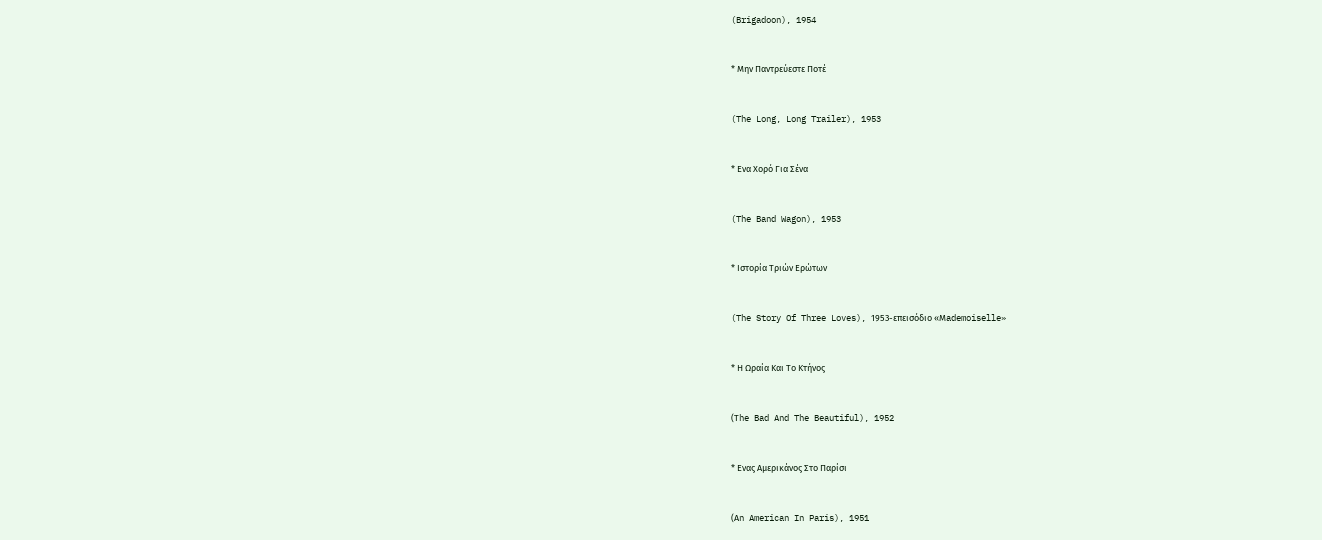(Brigadoon), 1954


* Μην Παντρεύεστε Ποτέ


(The Long, Long Trailer), 1953


* Ενα Χορό Για Σένα


(The Band Wagon), 1953


* Ιστορία Τριών Ερώτων


(The Story Of Three Loves), 1953-επεισόδιο «Μademoiselle»


* Η Ωραία Και Το Κτήνος


(Τhe Bad And The Beautiful), 1952


* Ενας Αμερικάνος Στο Παρίσι


(Αn American In Paris), 1951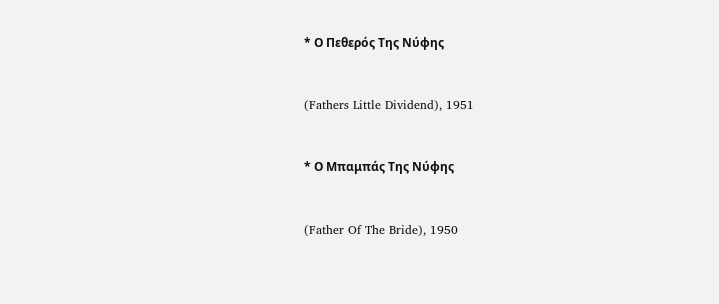* Ο Πεθερός Της Νύφης


(Fathers Little Dividend), 1951


* Ο Μπαμπάς Της Νύφης


(Father Of The Bride), 1950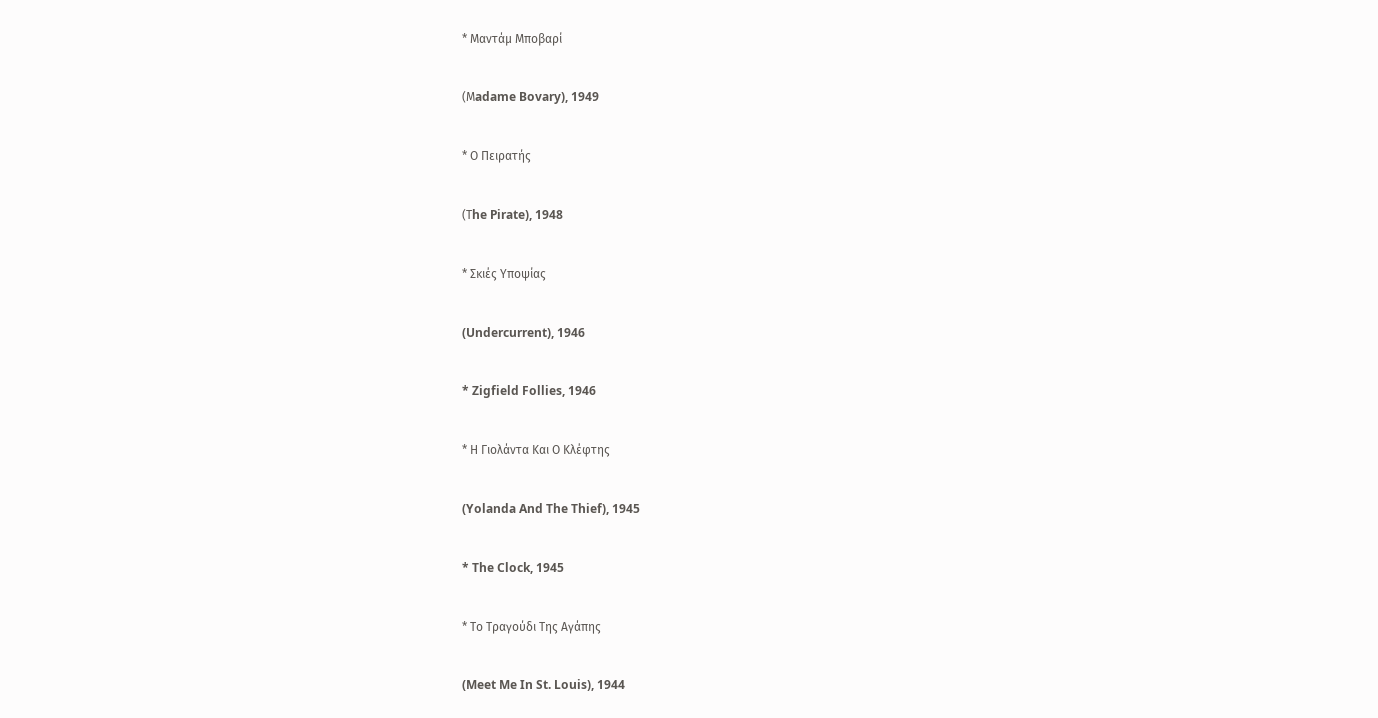* Μαντάμ Μποβαρί


(Μadame Bovary), 1949


* Ο Πειρατής


(Τhe Pirate), 1948


* Σκιές Υποψίας


(Undercurrent), 1946


* Zigfield Follies, 1946


* Η Γιολάντα Και Ο Κλέφτης


(Yolanda And The Thief), 1945


* The Clock, 1945


* Το Τραγούδι Της Αγάπης


(Meet Me In St. Louis), 1944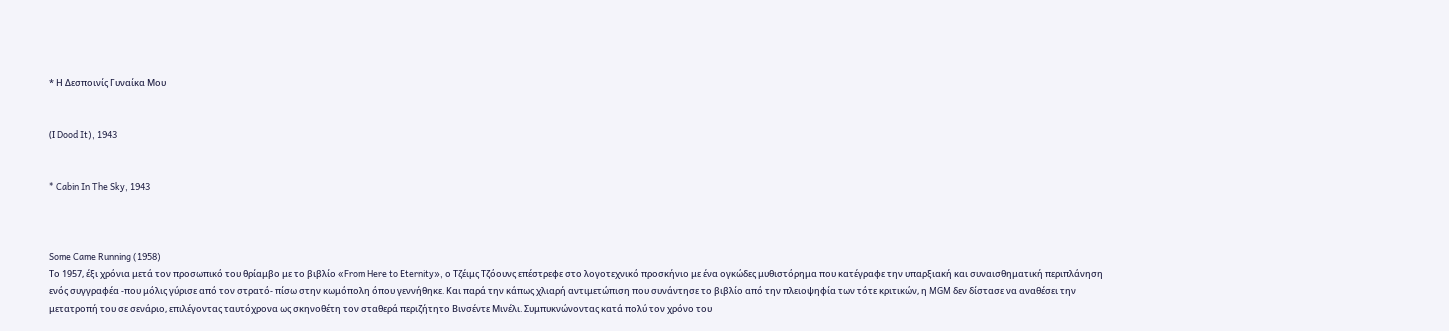* Η Δεσποινίς Γυναίκα Μου


(Ι Dood It), 1943


* Cabin In The Sky, 1943



Some Came Running (1958)
Το 1957, έξι χρόνια μετά τον προσωπικό του θρίαμβο με το βιβλίο «From Here to Εternity», ο Τζέιμς Τζόουνς επέστρεφε στο λογοτεχνικό προσκήνιο με ένα ογκώδες μυθιστόρημα που κατέγραφε την υπαρξιακή και συναισθηματική περιπλάνηση ενός συγγραφέα -που μόλις γύρισε από τον στρατό- πίσω στην κωμόπολη όπου γεννήθηκε. Και παρά την κάπως χλιαρή αντιμετώπιση που συνάντησε το βιβλίο από την πλειοψηφία των τότε κριτικών, η MGM δεν δίστασε να αναθέσει την μετατροπή του σε σενάριο, επιλέγοντας ταυτόχρονα ως σκηνοθέτη τον σταθερά περιζήτητο Βινσέντε Μινέλι. Συμπυκνώνοντας κατά πολύ τον χρόνο του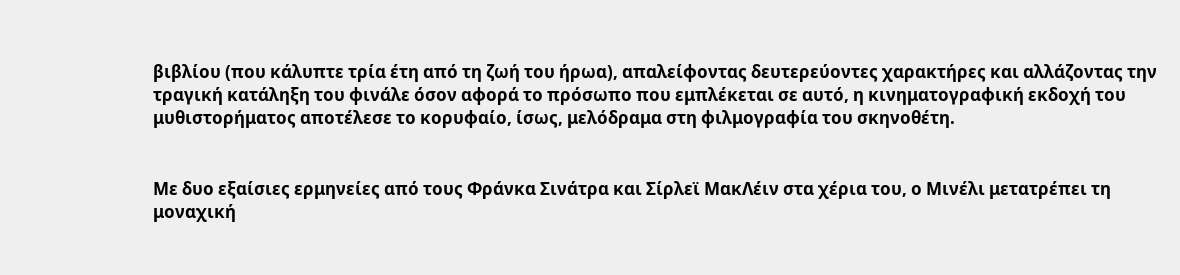βιβλίου (που κάλυπτε τρία έτη από τη ζωή του ήρωα), απαλείφοντας δευτερεύοντες χαρακτήρες και αλλάζοντας την τραγική κατάληξη του φινάλε όσον αφορά το πρόσωπο που εμπλέκεται σε αυτό, η κινηματογραφική εκδοχή του μυθιστορήματος αποτέλεσε το κορυφαίο, ίσως, μελόδραμα στη φιλμογραφία του σκηνοθέτη.


Με δυο εξαίσιες ερμηνείες από τους Φράνκα Σινάτρα και Σίρλεϊ ΜακΛέιν στα χέρια του, ο Μινέλι μετατρέπει τη μοναχική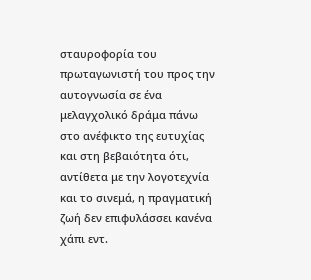σταυροφορία του πρωταγωνιστή του προς την αυτογνωσία σε ένα μελαγχολικό δράμα πάνω στο ανέφικτο της ευτυχίας και στη βεβαιότητα ότι, αντίθετα με την λογοτεχνία και το σινεμά, η πραγματική ζωή δεν επιφυλάσσει κανένα χάπι εντ.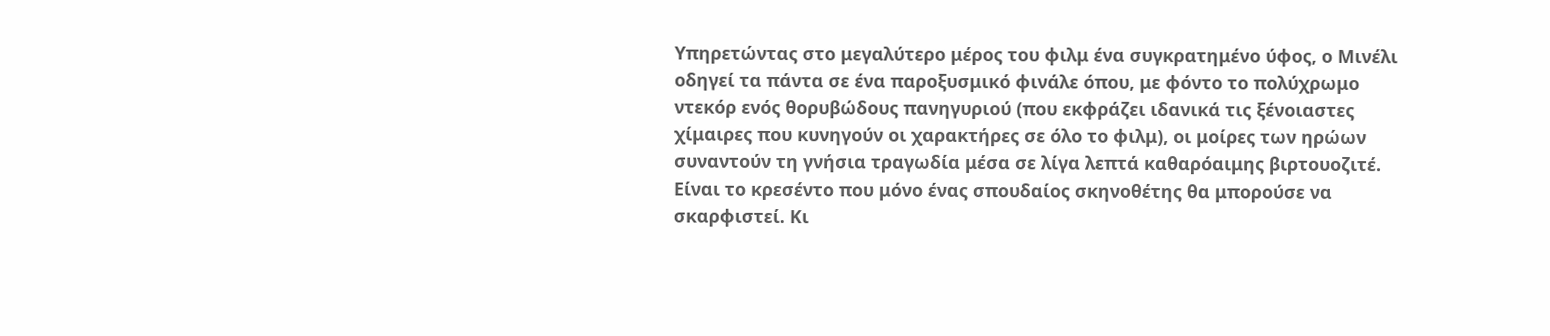Υπηρετώντας στο μεγαλύτερο μέρος του φιλμ ένα συγκρατημένο ύφος, ο Μινέλι οδηγεί τα πάντα σε ένα παροξυσμικό φινάλε όπου, με φόντο το πολύχρωμο ντεκόρ ενός θορυβώδους πανηγυριού (που εκφράζει ιδανικά τις ξένοιαστες χίμαιρες που κυνηγούν οι χαρακτήρες σε όλο το φιλμ), οι μοίρες των ηρώων συναντούν τη γνήσια τραγωδία μέσα σε λίγα λεπτά καθαρόαιμης βιρτουοζιτέ. Είναι το κρεσέντο που μόνο ένας σπουδαίος σκηνοθέτης θα μπορούσε να σκαρφιστεί. Κι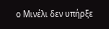ο Μινέλι δεν υπήρξε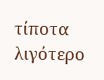τίποτα λιγότερο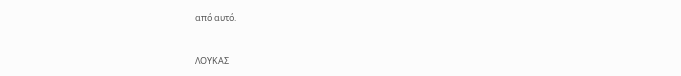από αυτό.


ΛΟΥΚΑΣ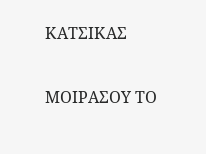ΚΑΤΣΙΚΑΣ

ΜΟΙΡΑΣΟΥ ΤΟ